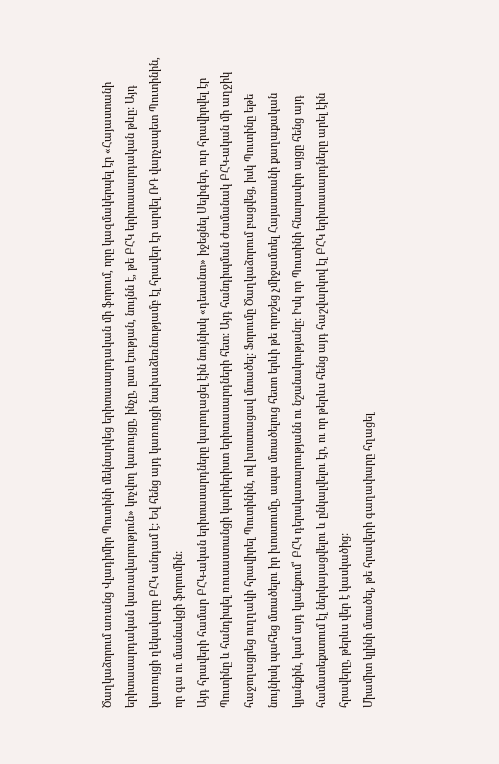Ծաղկաձորում առանց Վլադիմիր Պուտինի մեկնարկեց երիտասարդական մի ֆորում, որը կազմակերպել էր «Հայաստանի երիտասարդական կառավարություն» կոչվող կառույցը, ինչը, ըստ էության, նույնն է, թե ԲՀԿ երիտասարդական թևը: Այդ կառույցի ղեկավարը ԲՀԿ անդամ է: Եվ հենց այդ կառույցի նախաձեռնությամբ էլ հրավեր էր արվել ՌԴ վարչապետ Պուտինին, որ գա ու մասնակցի ֆորումին:
Այդ հրավերի համար ԲՀԿ-ական երիտասարդները կարողացել էին նույնիսկ «դեսանտ» իջեցնել Սելիգեր, ուր հրավիրվել էր Պուտինը և հանդիպել ռուսաստանցի կարիերիստ երիտասարդների հետ: Այդ հանդիպման ժամանակ ԲՀԿ-ական մի աղջիկ հաջողացրեց ուղղակի հրավիրել Պուտինին, ով խոստացավ մտածել: Ֆորումը Ծաղկաձորում բացվեց, իսկ Պուտինը եթե նույնիսկ պահեց մտածելու իր խոստումը, ապա մտածելուց հետո երևի թե որոշեց չմիջամտել Հայաստանի քաղաքական կյանքին, կամ այդ կյանքում՝ ԲՀԿ դերակատարությանն ու նշանակությանը: Իսկ որ Պուտինի հնարավոր այցը հենց այդ համատեքստում էլ ներկայացվելու և ընկալվելու էր, ու որ թերևս հենց այդ հաշվարկով էլ ԲՀԿ երիտասարդները արել էին հրավերը, թերևս վեր է կասկածից:
Միամիտ կլինի մտածել, թե հրավերի գաղափարը հղացել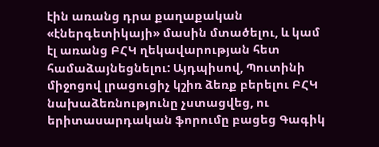էին առանց դրա քաղաքական «էներգետիկայի» մասին մտածելու, և կամ էլ առանց ԲՀԿ ղեկավարության հետ համաձայնեցնելու: Այդպիսով, Պուտինի միջոցով լրացուցիչ կշիռ ձեռք բերելու ԲՀԿ նախաձեռնությունը չստացվեց, ու երիտասարդական ֆորումը բացեց Գագիկ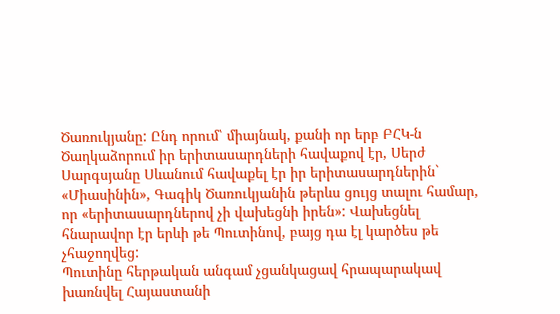Ծառուկյանը: Ընդ որում՝ միայնակ, քանի որ երբ ԲՀԿ-ն Ծաղկաձորում իր երիտասարդների հավաքով էր, Սերժ Սարգսյանը Սևանում հավաքել էր իր երիտասարդներին` «Միասինին», Գագիկ Ծառուկյանին թերևս ցույց տալու համար, որ «երիտասարդներով չի վախեցնի իրեն»: Վախեցնել հնարավոր էր երևի թե Պուտինով, բայց դա էլ կարծես թե չհաջողվեց:
Պուտինը հերթական անգամ չցանկացավ հրապարակավ խառնվել Հայաստանի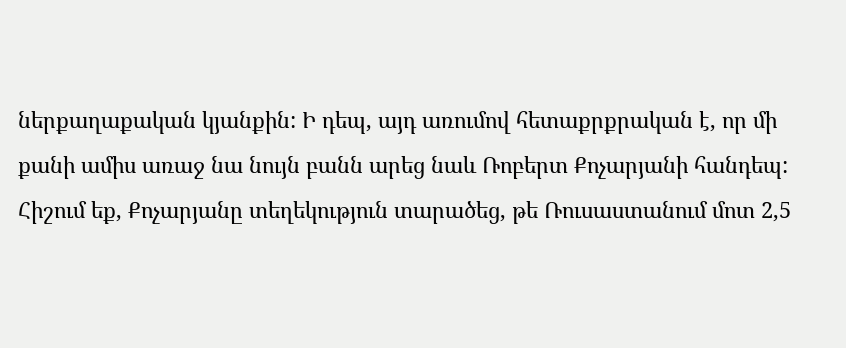ներքաղաքական կյանքին: Ի դեպ, այդ առումով հետաքրքրական է, որ մի քանի ամիս առաջ նա նույն բանն արեց նաև Ռոբերտ Քոչարյանի հանդեպ: Հիշում եք, Քոչարյանը տեղեկություն տարածեց, թե Ռուսաստանում մոտ 2,5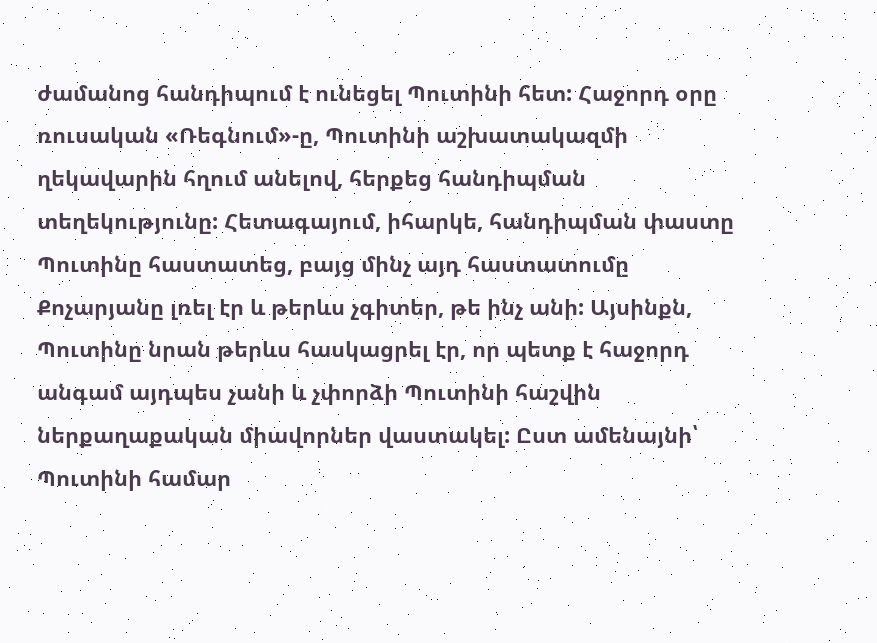ժամանոց հանդիպում է ունեցել Պուտինի հետ: Հաջորդ օրը ռուսական «Ռեգնում»-ը, Պուտինի աշխատակազմի ղեկավարին հղում անելով, հերքեց հանդիպման տեղեկությունը: Հետագայում, իհարկե, հանդիպման փաստը Պուտինը հաստատեց, բայց մինչ այդ հաստատումը Քոչարյանը լռել էր և թերևս չգիտեր, թե ինչ անի: Այսինքն, Պուտինը նրան թերևս հասկացրել էր, որ պետք է հաջորդ անգամ այդպես չանի և չփորձի Պուտինի հաշվին ներքաղաքական միավորներ վաստակել: Ըստ ամենայնի՝ Պուտինի համար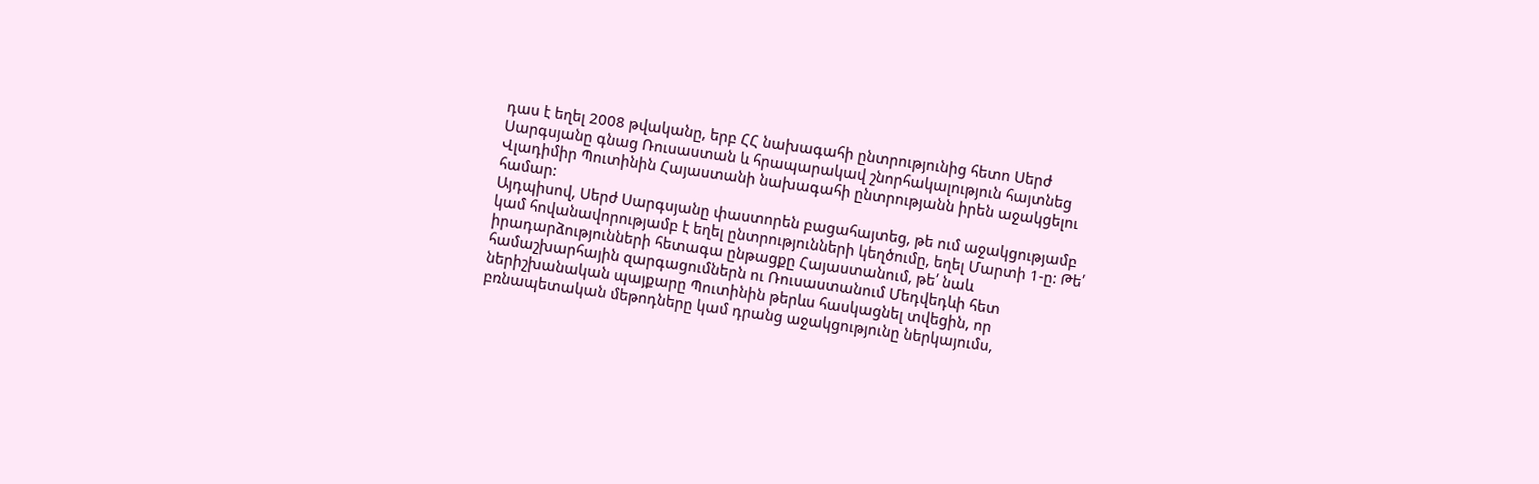դաս է եղել 2008 թվականը, երբ ՀՀ նախագահի ընտրությունից հետո Սերժ Սարգսյանը գնաց Ռուսաստան և հրապարակավ շնորհակալություն հայտնեց Վլադիմիր Պուտինին Հայաստանի նախագահի ընտրությանն իրեն աջակցելու համար:
Այդպիսով, Սերժ Սարգսյանը փաստորեն բացահայտեց, թե ում աջակցությամբ կամ հովանավորությամբ է եղել ընտրությունների կեղծումը, եղել Մարտի 1-ը: Թե՛ իրադարձությունների հետագա ընթացքը Հայաստանում, թե՛ նաև համաշխարհային զարգացումներն ու Ռուսաստանում Մեդվեդևի հետ ներիշխանական պայքարը Պուտինին թերևս հասկացնել տվեցին, որ բռնապետական մեթոդները կամ դրանց աջակցությունը ներկայումս,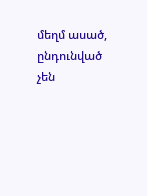մեղմ ասած, ընդունված չեն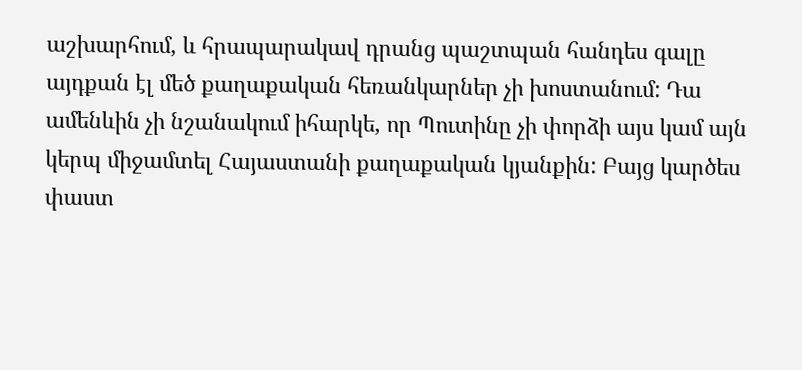աշխարհում, և հրապարակավ դրանց պաշտպան հանդես գալը այդքան էլ մեծ քաղաքական հեռանկարներ չի խոստանում: Դա ամենևին չի նշանակում իհարկե, որ Պուտինը չի փորձի այս կամ այն կերպ միջամտել Հայաստանի քաղաքական կյանքին: Բայց կարծես փաստ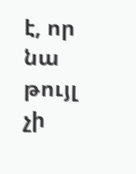է, որ նա թույլ չի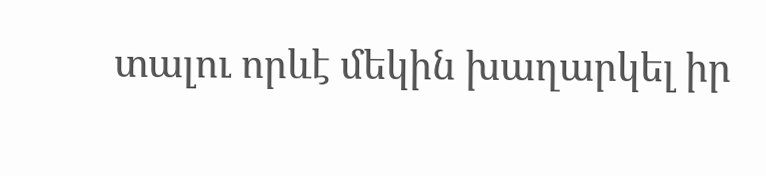տալու որևէ մեկին խաղարկել իր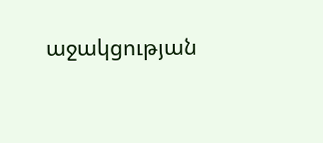աջակցության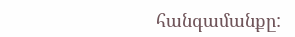հանգամանքը: